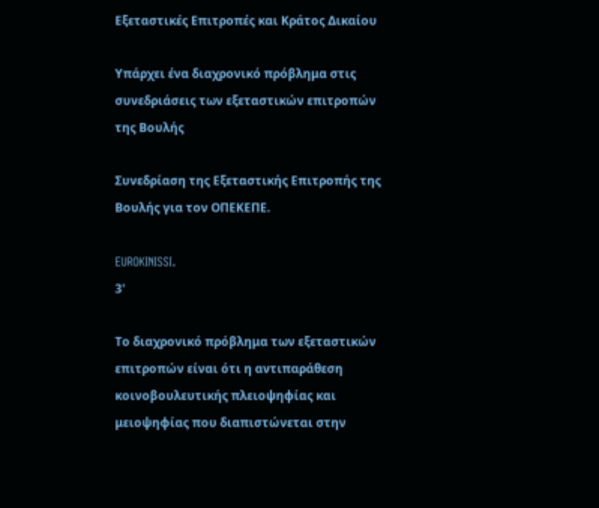Εξεταστικές Επιτροπές και Κράτος Δικαίου

Υπάρχει ένα διαχρονικό πρόβλημα στις συνεδριάσεις των εξεταστικών επιτροπών της Βουλής

Συνεδρίαση της Εξεταστικής Επιτροπής της Βουλής για τον ΟΠΕΚΕΠΕ.

EUROKINISSI.
3'

Το διαχρονικό πρόβλημα των εξεταστικών επιτροπών είναι ότι η αντιπαράθεση κοινοβουλευτικής πλειοψηφίας και μειοψηφίας που διαπιστώνεται στην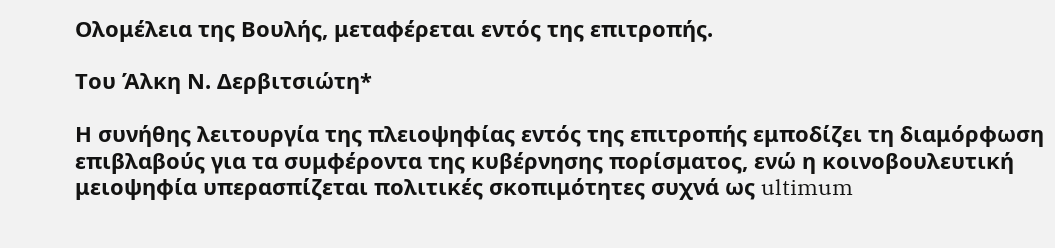Ολομέλεια της Βουλής, μεταφέρεται εντός της επιτροπής.

Του Άλκη Ν. Δερβιτσιώτη*

Η συνήθης λειτουργία της πλειοψηφίας εντός της επιτροπής εμποδίζει τη διαμόρφωση επιβλαβούς για τα συμφέροντα της κυβέρνησης πορίσματος, ενώ η κοινοβουλευτική μειοψηφία υπερασπίζεται πολιτικές σκοπιμότητες συχνά ως ultimum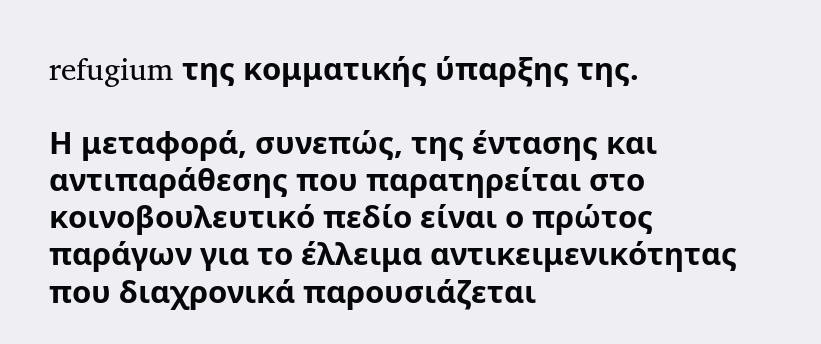refugium της κομματικής ύπαρξης της.

Η μεταφορά, συνεπώς, της έντασης και αντιπαράθεσης που παρατηρείται στο κοινοβουλευτικό πεδίο είναι ο πρώτος παράγων για το έλλειμα αντικειμενικότητας που διαχρονικά παρουσιάζεται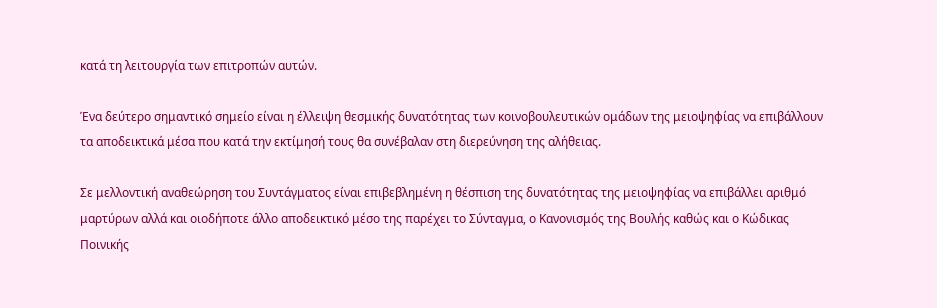κατά τη λειτουργία των επιτροπών αυτών.

Ένα δεύτερο σημαντικό σημείο είναι η έλλειψη θεσμικής δυνατότητας των κοινοβουλευτικών ομάδων της μειοψηφίας να επιβάλλουν τα αποδεικτικά μέσα που κατά την εκτίμησή τους θα συνέβαλαν στη διερεύνηση της αλήθειας.

Σε μελλοντική αναθεώρηση του Συντάγματος είναι επιβεβλημένη η θέσπιση της δυνατότητας της μειοψηφίας να επιβάλλει αριθμό μαρτύρων αλλά και οιοδήποτε άλλο αποδεικτικό μέσο της παρέχει το Σύνταγμα, ο Κανονισμός της Βουλής καθώς και ο Κώδικας Ποινικής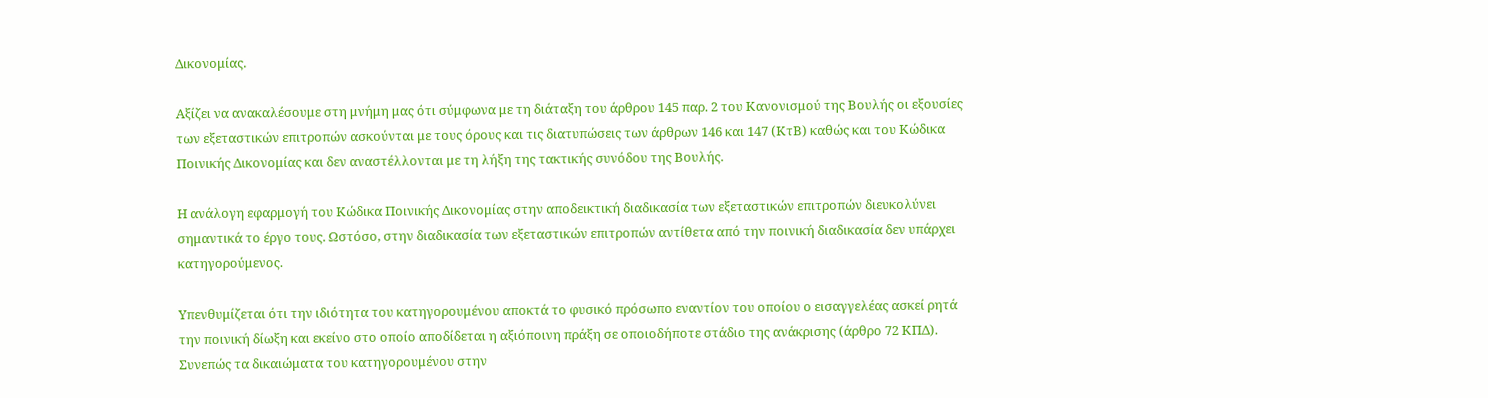Δικονομίας.

Αξίζει να ανακαλέσουμε στη μνήμη μας ότι σύμφωνα με τη διάταξη του άρθρου 145 παρ. 2 του Κανονισμού της Βουλής οι εξουσίες των εξεταστικών επιτροπών ασκούνται με τους όρους και τις διατυπώσεις των άρθρων 146 και 147 (ΚτΒ) καθώς και του Κώδικα Ποινικής Δικονομίας και δεν αναστέλλονται με τη λήξη της τακτικής συνόδου της Βουλής.

Η ανάλογη εφαρμογή του Κώδικα Ποινικής Δικονομίας στην αποδεικτική διαδικασία των εξεταστικών επιτροπών διευκολύνει σημαντικά το έργο τους. Ωστόσο, στην διαδικασία των εξεταστικών επιτροπών αντίθετα από την ποινική διαδικασία δεν υπάρχει κατηγορούμενος.

Υπενθυμίζεται ότι την ιδιότητα του κατηγορουμένου αποκτά το φυσικό πρόσωπο εναντίον του οποίου ο εισαγγελέας ασκεί ρητά την ποινική δίωξη και εκείνο στο οποίο αποδίδεται η αξιόποινη πράξη σε οποιοδήποτε στάδιο της ανάκρισης (άρθρο 72 ΚΠΔ). Συνεπώς τα δικαιώματα του κατηγορουμένου στην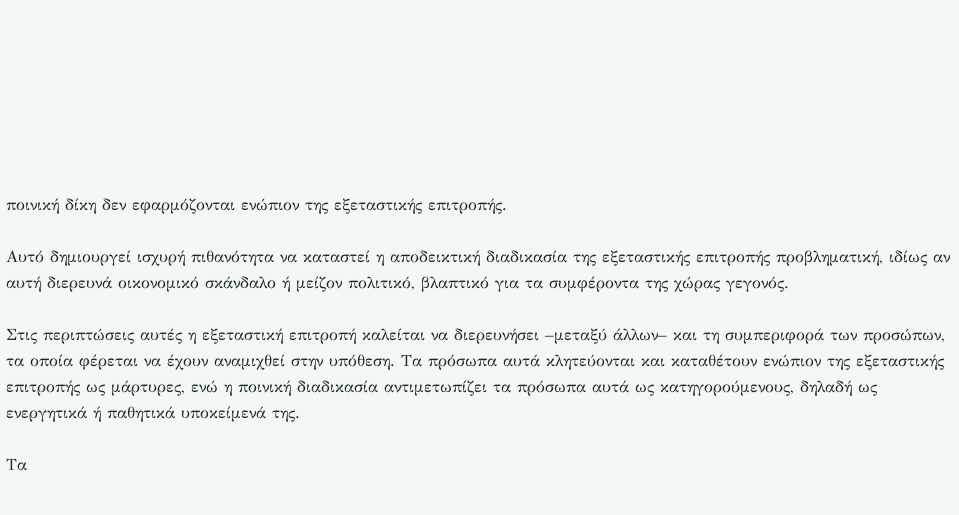ποινική δίκη δεν εφαρμόζονται ενώπιον της εξεταστικής επιτροπής.

Αυτό δημιουργεί ισχυρή πιθανότητα να καταστεί η αποδεικτική διαδικασία της εξεταστικής επιτροπής προβληματική, ιδίως αν αυτή διερευνά οικονομικό σκάνδαλο ή μείζον πολιτικό, βλαπτικό για τα συμφέροντα της χώρας γεγονός.

Στις περιπτώσεις αυτές η εξεταστική επιτροπή καλείται να διερευνήσει –μεταξύ άλλων– και τη συμπεριφορά των προσώπων, τα οποία φέρεται να έχουν αναμιχθεί στην υπόθεση. Τα πρόσωπα αυτά κλητεύονται και καταθέτουν ενώπιον της εξεταστικής επιτροπής ως μάρτυρες, ενώ η ποινική διαδικασία αντιμετωπίζει τα πρόσωπα αυτά ως κατηγορούμενους, δηλαδή ως ενεργητικά ή παθητικά υποκείμενά της.

Τα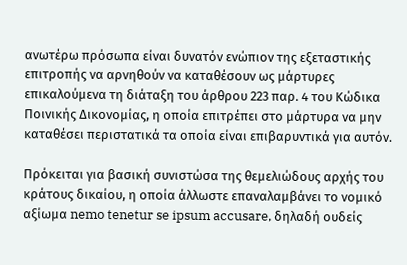ανωτέρω πρόσωπα είναι δυνατόν ενώπιον της εξεταστικής επιτροπής να αρνηθούν να καταθέσουν ως μάρτυρες επικαλούμενα τη διάταξη του άρθρου 223 παρ. 4 του Κώδικα Ποινικής Δικονομίας, η οποία επιτρέπει στο μάρτυρα να μην καταθέσει περιστατικά τα οποία είναι επιβαρυντικά για αυτόν.

Πρόκειται για βασική συνιστώσα της θεμελιώδους αρχής του κράτους δικαίου, η οποία άλλωστε επαναλαμβάνει το νομικό αξίωμα nemo tenetur se ipsum accusare, δηλαδή ουδείς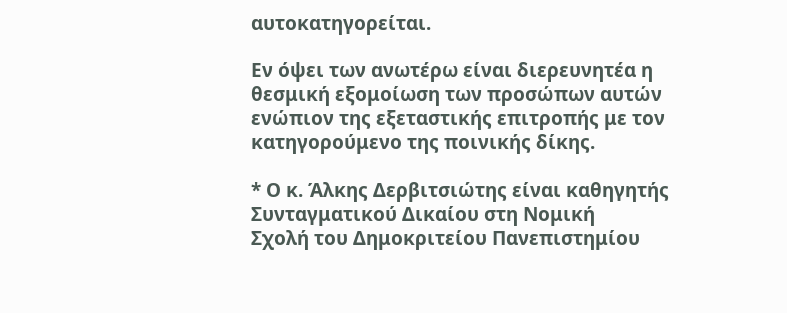αυτοκατηγορείται.

Εν όψει των ανωτέρω είναι διερευνητέα η θεσμική εξομοίωση των προσώπων αυτών ενώπιον της εξεταστικής επιτροπής με τον κατηγορούμενο της ποινικής δίκης.

* Ο κ. Άλκης Δερβιτσιώτης είναι καθηγητής Συνταγματικού Δικαίου στη Νομική
Σχολή του Δημοκριτείου Πανεπιστημίου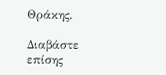Θράκης.

Διαβάστε επίσης